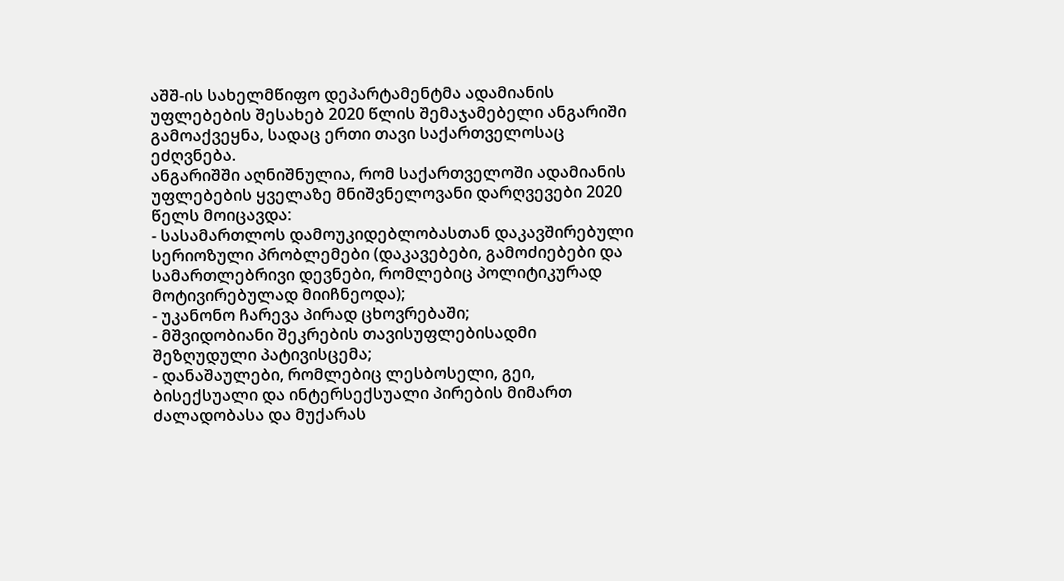აშშ-ის სახელმწიფო დეპარტამენტმა ადამიანის უფლებების შესახებ 2020 წლის შემაჯამებელი ანგარიში გამოაქვეყნა, სადაც ერთი თავი საქართველოსაც ეძღვნება.
ანგარიშში აღნიშნულია, რომ საქართველოში ადამიანის უფლებების ყველაზე მნიშვნელოვანი დარღვევები 2020 წელს მოიცავდა:
- სასამართლოს დამოუკიდებლობასთან დაკავშირებული სერიოზული პრობლემები (დაკავებები, გამოძიებები და სამართლებრივი დევნები, რომლებიც პოლიტიკურად მოტივირებულად მიიჩნეოდა);
- უკანონო ჩარევა პირად ცხოვრებაში;
- მშვიდობიანი შეკრების თავისუფლებისადმი შეზღუდული პატივისცემა;
- დანაშაულები, რომლებიც ლესბოსელი, გეი, ბისექსუალი და ინტერსექსუალი პირების მიმართ ძალადობასა და მუქარას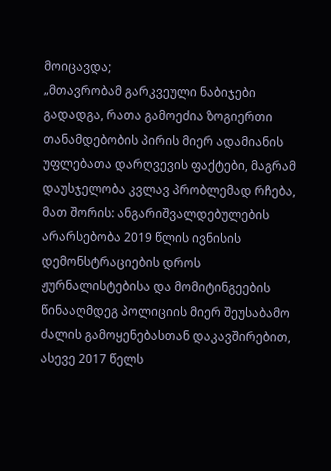მოიცავდა;
„მთავრობამ გარკვეული ნაბიჯები გადადგა, რათა გამოეძია ზოგიერთი თანამდებობის პირის მიერ ადამიანის უფლებათა დარღვევის ფაქტები, მაგრამ დაუსჯელობა კვლავ პრობლემად რჩება, მათ შორის: ანგარიშვალდებულების არარსებობა 2019 წლის ივნისის დემონსტრაციების დროს ჟურნალისტებისა და მომიტინგეების წინააღმდეგ პოლიციის მიერ შეუსაბამო ძალის გამოყენებასთან დაკავშირებით, ასევე 2017 წელს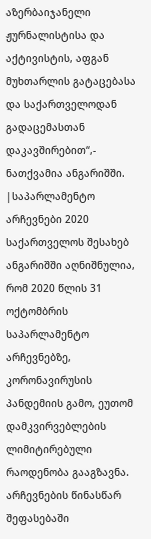აზერბაიჯანელი ჟურნალისტისა და აქტივისტის, აფგან მუხთარლის გატაცებასა და საქართველოდან გადაცემასთან დაკავშირებით“,- ნათქვამია ანგარიშში.
|საპარლამენტო არჩევნები 2020
საქართველოს შესახებ ანგარიშში აღნიშნულია, რომ 2020 წლის 31 ოქტომბრის საპარლამენტო არჩევნებზე, კორონავირუსის პანდემიის გამო, ეუთომ დამკვირვებლების ლიმიტირებული რაოდენობა გააგზავნა. არჩევნების წინასწარ შეფასებაში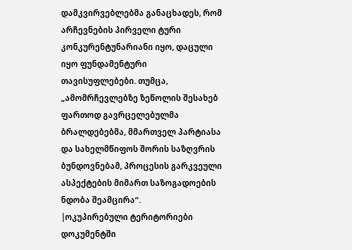დამკვირვებლებმა განაცხადეს, რომ არჩევნების პირველი ტური კონკურენტუნარიანი იყო, დაცული იყო ფუნდამენტური თავისუფლებები. თუმცა, „ამომრჩევლებზე ზეწოლის შესახებ ფართოდ გავრცელებულმა ბრალდებებმა, მმართველ პარტიასა და სახელმწიფოს შორის საზღვრის ბუნდოვნებამ, პროცესის გარკვეული ასპექტების მიმართ საზოგადოების ნდობა შეამცირა“.
|ოკუპირებული ტერიტორიები
დოკუმენტში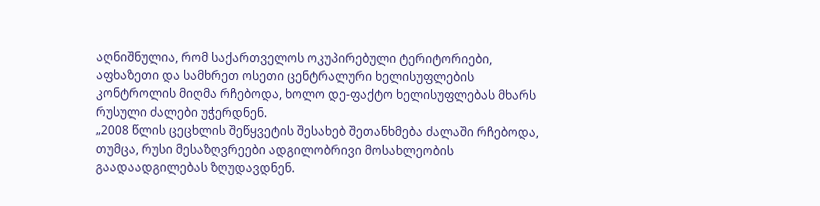აღნიშნულია, რომ საქართველოს ოკუპირებული ტერიტორიები, აფხაზეთი და სამხრეთ ოსეთი ცენტრალური ხელისუფლების კონტროლის მიღმა რჩებოდა, ხოლო დე-ფაქტო ხელისუფლებას მხარს რუსული ძალები უჭერდნენ.
„2008 წლის ცეცხლის შეწყვეტის შესახებ შეთანხმება ძალაში რჩებოდა, თუმცა, რუსი მესაზღვრეები ადგილობრივი მოსახლეობის გაადაადგილებას ზღუდავდნენ.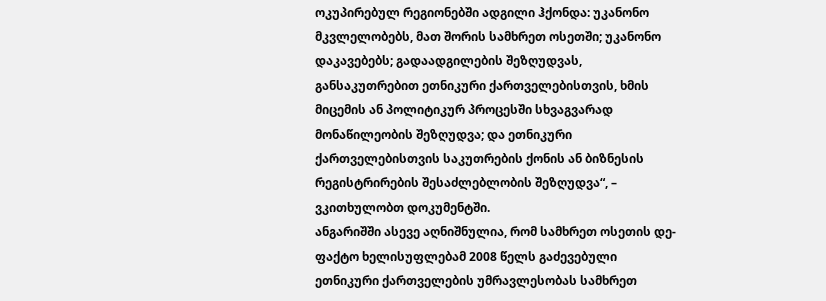ოკუპირებულ რეგიონებში ადგილი ჰქონდა: უკანონო მკვლელობებს, მათ შორის სამხრეთ ოსეთში; უკანონო დაკავებებს; გადაადგილების შეზღუდვას, განსაკუთრებით ეთნიკური ქართველებისთვის, ხმის მიცემის ან პოლიტიკურ პროცესში სხვაგვარად მონაწილეობის შეზღუდვა; და ეთნიკური ქართველებისთვის საკუთრების ქონის ან ბიზნესის რეგისტრირების შესაძლებლობის შეზღუდვა“, – ვკითხულობთ დოკუმენტში.
ანგარიშში ასევე აღნიშნულია, რომ სამხრეთ ოსეთის დე-ფაქტო ხელისუფლებამ 2008 წელს გაძევებული ეთნიკური ქართველების უმრავლესობას სამხრეთ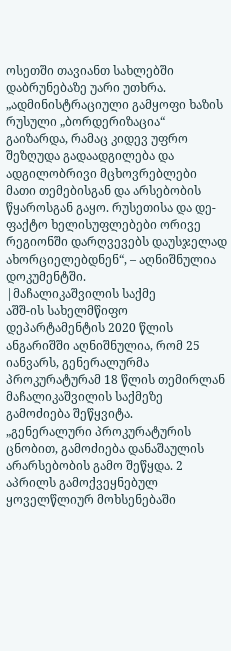ოსეთში თავიანთ სახლებში დაბრუნებაზე უარი უთხრა.
„ადმინისტრაციული გამყოფი ხაზის რუსული „ბორდერიზაცია“ გაიზარდა, რამაც კიდევ უფრო შეზღუდა გადაადგილება და ადგილობრივი მცხოვრებლები მათი თემებისგან და არსებობის წყაროსგან გაყო. რუსეთისა და დე-ფაქტო ხელისუფლებები ორივე რეგიონში დარღვევებს დაუსჯელად ახორციელებდნენ“, – აღნიშნულია დოკუმენტში.
|მაჩალიკაშვილის საქმე
აშშ-ის სახელმწიფო დეპარტამენტის 2020 წლის ანგარიშში აღნიშნულია, რომ 25 იანვარს, გენერალურმა პროკურატურამ 18 წლის თემირლან მაჩალიკაშვილის საქმეზე გამოძიება შეწყვიტა.
„გენერალური პროკურატურის ცნობით, გამოძიება დანაშაულის არარსებობის გამო შეწყდა. 2 აპრილს გამოქვეყნებულ ყოველწლიურ მოხსენებაში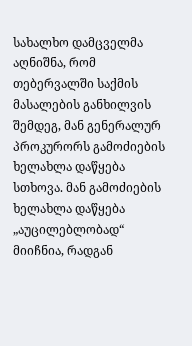სახალხო დამცველმა აღნიშნა, რომ თებერვალში საქმის მასალების განხილვის შემდეგ, მან გენერალურ პროკურორს გამოძიების ხელახლა დაწყება სთხოვა. მან გამოძიების ხელახლა დაწყება „აუცილებლობად“ მიიჩნია, რადგან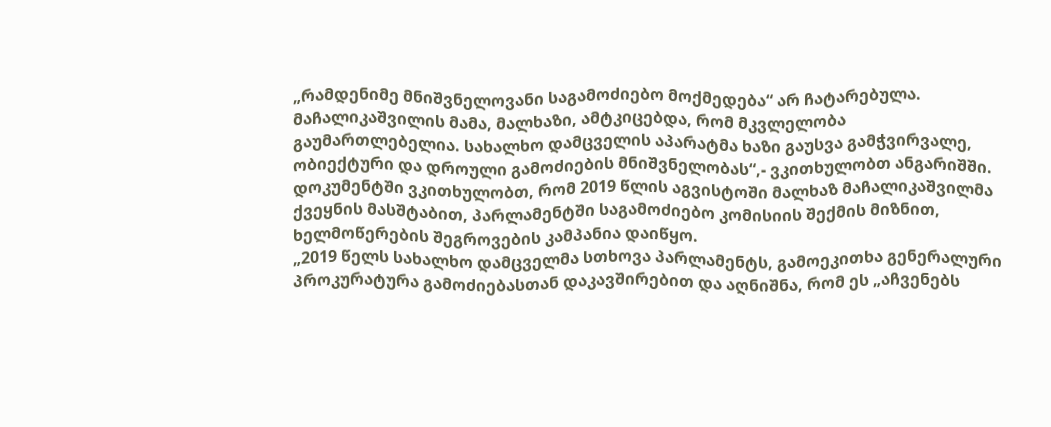„რამდენიმე მნიშვნელოვანი საგამოძიებო მოქმედება“ არ ჩატარებულა. მაჩალიკაშვილის მამა, მალხაზი, ამტკიცებდა, რომ მკვლელობა გაუმართლებელია. სახალხო დამცველის აპარატმა ხაზი გაუსვა გამჭვირვალე, ობიექტური და დროული გამოძიების მნიშვნელობას“,- ვკითხულობთ ანგარიშში.
დოკუმენტში ვკითხულობთ, რომ 2019 წლის აგვისტოში მალხაზ მაჩალიკაშვილმა ქვეყნის მასშტაბით, პარლამენტში საგამოძიებო კომისიის შექმის მიზნით, ხელმოწერების შეგროვების კამპანია დაიწყო.
„2019 წელს სახალხო დამცველმა სთხოვა პარლამენტს, გამოეკითხა გენერალური პროკურატურა გამოძიებასთან დაკავშირებით და აღნიშნა, რომ ეს „აჩვენებს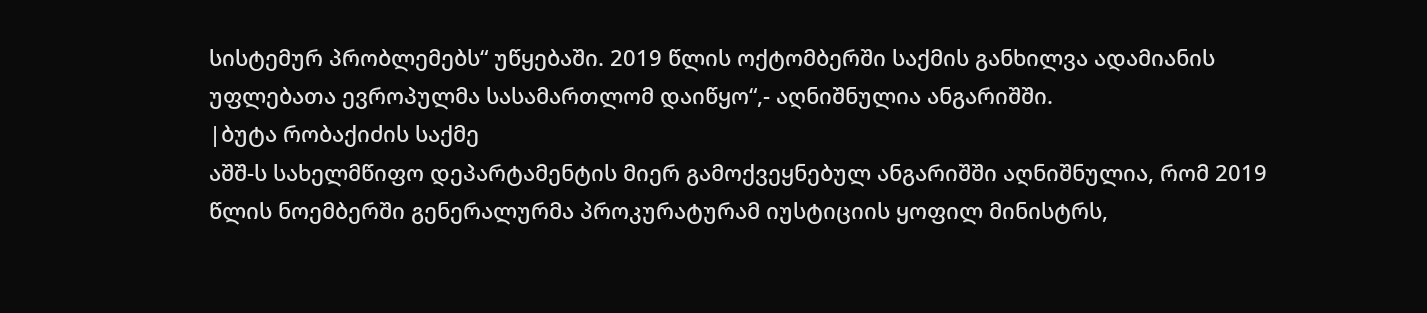სისტემურ პრობლემებს“ უწყებაში. 2019 წლის ოქტომბერში საქმის განხილვა ადამიანის უფლებათა ევროპულმა სასამართლომ დაიწყო“,- აღნიშნულია ანგარიშში.
|ბუტა რობაქიძის საქმე
აშშ-ს სახელმწიფო დეპარტამენტის მიერ გამოქვეყნებულ ანგარიშში აღნიშნულია, რომ 2019 წლის ნოემბერში გენერალურმა პროკურატურამ იუსტიციის ყოფილ მინისტრს,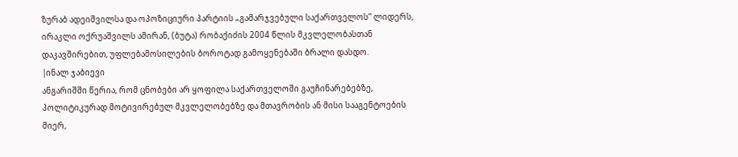ზურაბ ადეიშვილსა და ოპოზიციური პარტიის „გამარჯვებული საქართველოს“ ლიდერს, ირაკლი ოქრუაშვილს ამირან, (ბუტა) რობაქიძის 2004 წლის მკვლელობასთან დაკავშირებით, უფლებამოსილების ბოროტად გამოყენებაში ბრალი დასდო.
|ინალ ჯაბიევი
ანგარიშში წერია, რომ ცნობები არ ყოფილა საქართველოში გაუჩინარებებზე, პოლიტიკურად მოტივირებულ მკვლელობებზე და მთავრობის ან მისი სააგენტოების მიერ,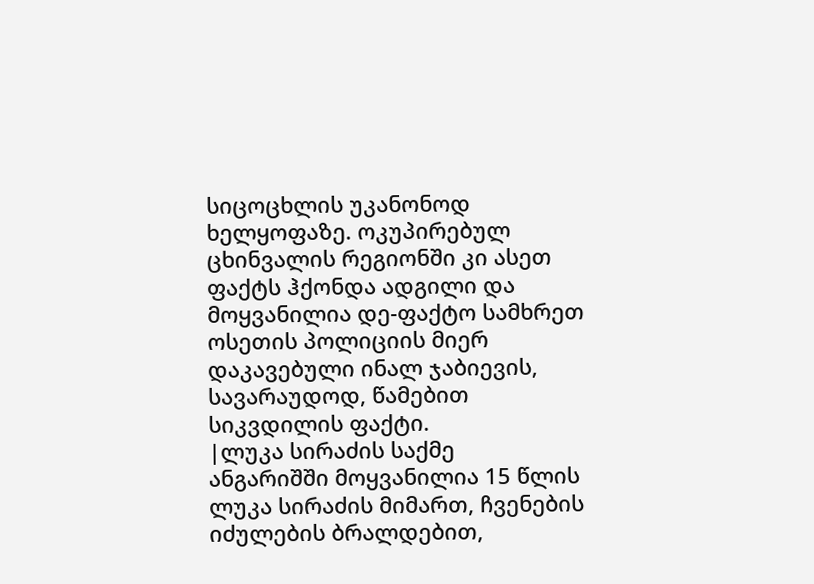სიცოცხლის უკანონოდ ხელყოფაზე. ოკუპირებულ ცხინვალის რეგიონში კი ასეთ ფაქტს ჰქონდა ადგილი და მოყვანილია დე-ფაქტო სამხრეთ ოსეთის პოლიციის მიერ დაკავებული ინალ ჯაბიევის, სავარაუდოდ, წამებით სიკვდილის ფაქტი.
|ლუკა სირაძის საქმე
ანგარიშში მოყვანილია 15 წლის ლუკა სირაძის მიმართ, ჩვენების იძულების ბრალდებით,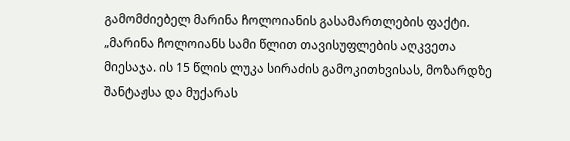გამომძიებელ მარინა ჩოლოიანის გასამართლების ფაქტი.
„მარინა ჩოლოიანს სამი წლით თავისუფლების აღკვეთა მიესაჯა. ის 15 წლის ლუკა სირაძის გამოკითხვისას, მოზარდზე შანტაჟსა და მუქარას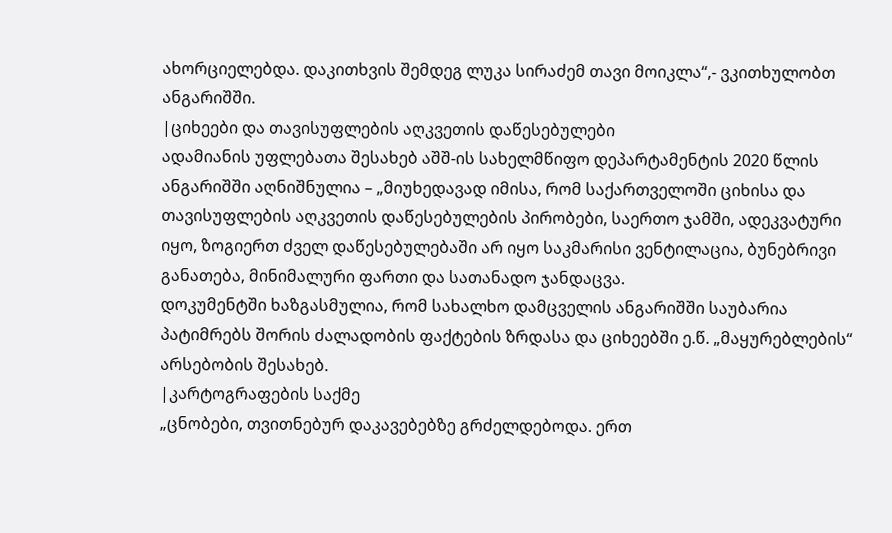ახორციელებდა. დაკითხვის შემდეგ ლუკა სირაძემ თავი მოიკლა“,- ვკითხულობთ ანგარიშში.
|ციხეები და თავისუფლების აღკვეთის დაწესებულები
ადამიანის უფლებათა შესახებ აშშ-ის სახელმწიფო დეპარტამენტის 2020 წლის ანგარიშში აღნიშნულია – „მიუხედავად იმისა, რომ საქართველოში ციხისა და თავისუფლების აღკვეთის დაწესებულების პირობები, საერთო ჯამში, ადეკვატური იყო, ზოგიერთ ძველ დაწესებულებაში არ იყო საკმარისი ვენტილაცია, ბუნებრივი განათება, მინიმალური ფართი და სათანადო ჯანდაცვა.
დოკუმენტში ხაზგასმულია, რომ სახალხო დამცველის ანგარიშში საუბარია პატიმრებს შორის ძალადობის ფაქტების ზრდასა და ციხეებში ე.წ. „მაყურებლების“ არსებობის შესახებ.
|კარტოგრაფების საქმე
„ცნობები, თვითნებურ დაკავებებზე გრძელდებოდა. ერთ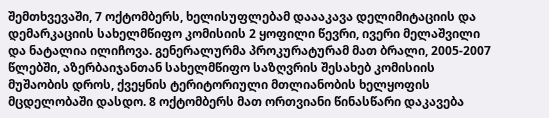შემთხვევაში, 7 ოქტომბერს, ხელისუფლებამ დაააკავა დელიმიტაციის და დემარკაციის სახელმწიფო კომისიის 2 ყოფილი წევრი, ივერი მელაშვილი და ნატალია ილიჩოვა. გენერალურმა პროკურატურამ მათ ბრალი, 2005-2007 წლებში, აზერბაიჯანთან სახელმწიფო საზღვრის შესახებ კომისიის მუშაობის დროს, ქვეყნის ტერიტორიული მთლიანობის ხელყოფის მცდელობაში დასდო. 8 ოქტომბერს მათ ორთვიანი წინასწარი დაკავება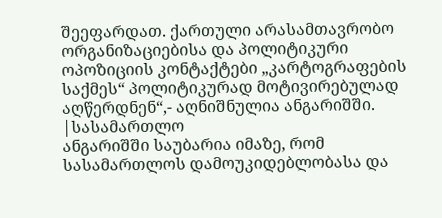შეეფარდათ. ქართული არასამთავრობო ორგანიზაციებისა და პოლიტიკური ოპოზიციის კონტაქტები „კარტოგრაფების საქმეს“ პოლიტიკურად მოტივირებულად აღწერდნენ“,- აღნიშნულია ანგარიშში.
|სასამართლო
ანგარიშში საუბარია იმაზე, რომ სასამართლოს დამოუკიდებლობასა და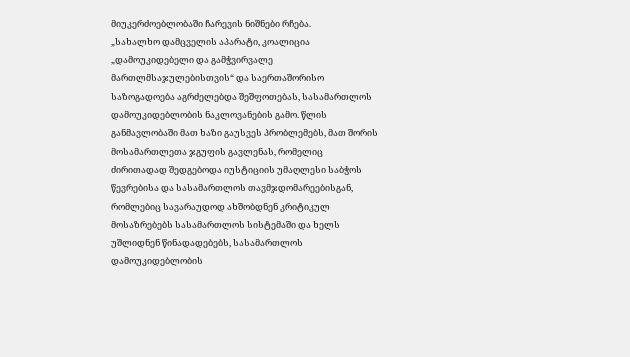მიუკერძოებლობაში ჩარევის ნიშნები რჩება.
„სახალხო დამცველის აპარატი, კოალიცია „დამოუკიდებელი და გამჭვირვალე მართლმსაჯულებისთვის“ და საერთაშორისო საზოგადოება აგრძელებდა შეშფოთებას, სასამართლოს დამოუკიდებლობის ნაკლოვანების გამო. წლის განმავლობაში მათ ხაზი გაუსვეს პრობლემებს, მათ შორის მოსამართლეთა ჯგუფის გავლენას, რომელიც ძირითადად შედგებოდა იუსტიციის უმაღლესი საბჭოს წევრებისა და სასამართლოს თავმჯდომარეებისგან, რომლებიც სავარაუდოდ ახშობდნენ კრიტიკულ მოსაზრებებს სასამართლოს სისტემაში და ხელს უშლიდნენ წინადადებებს, სასამართლოს დამოუკიდებლობის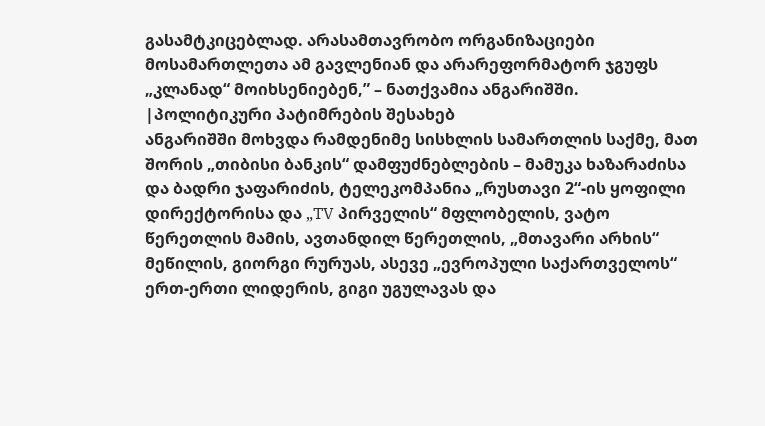გასამტკიცებლად. არასამთავრობო ორგანიზაციები მოსამართლეთა ამ გავლენიან და არარეფორმატორ ჯგუფს „კლანად“ მოიხსენიებენ,” – ნათქვამია ანგარიშში.
|პოლიტიკური პატიმრების შესახებ
ანგარიშში მოხვდა რამდენიმე სისხლის სამართლის საქმე, მათ შორის „თიბისი ბანკის“ დამფუძნებლების – მამუკა ხაზარაძისა და ბადრი ჯაფარიძის, ტელეკომპანია „რუსთავი 2“-ის ყოფილი დირექტორისა და „TV პირველის“ მფლობელის, ვატო წერეთლის მამის, ავთანდილ წერეთლის, „მთავარი არხის“ მეწილის, გიორგი რურუას, ასევე „ევროპული საქართველოს“ ერთ-ერთი ლიდერის, გიგი უგულავას და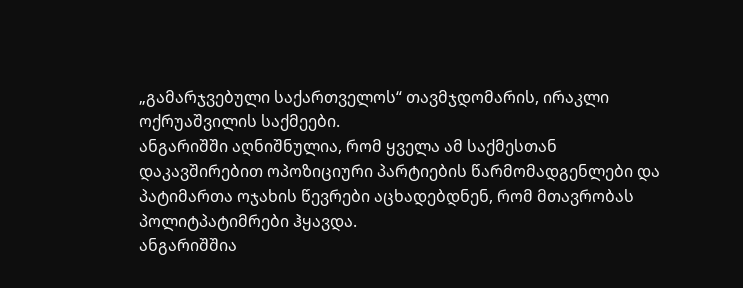„გამარჯვებული საქართველოს“ თავმჯდომარის, ირაკლი ოქრუაშვილის საქმეები.
ანგარიშში აღნიშნულია, რომ ყველა ამ საქმესთან დაკავშირებით ოპოზიციური პარტიების წარმომადგენლები და პატიმართა ოჯახის წევრები აცხადებდნენ, რომ მთავრობას პოლიტპატიმრები ჰყავდა.
ანგარიშშია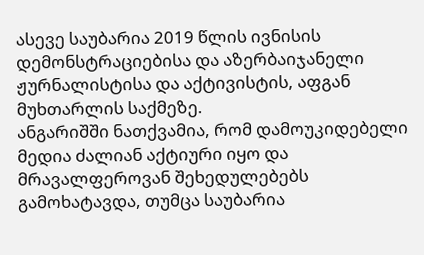ასევე საუბარია 2019 წლის ივნისის დემონსტრაციებისა და აზერბაიჯანელი ჟურნალისტისა და აქტივისტის, აფგან მუხთარლის საქმეზე.
ანგარიშში ნათქვამია, რომ დამოუკიდებელი მედია ძალიან აქტიური იყო და მრავალფეროვან შეხედულებებს გამოხატავდა, თუმცა საუბარია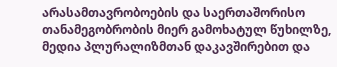არასამთავრობოების და საერთაშორისო თანამეგობრობის მიერ გამოხატულ წუხილზე, მედია პლურალიზმთან დაკავშირებით და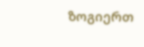ზოგიერთ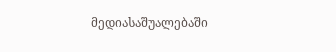მედიასაშუალებაში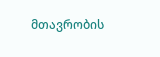მთავრობის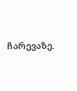ჩარევაზე.